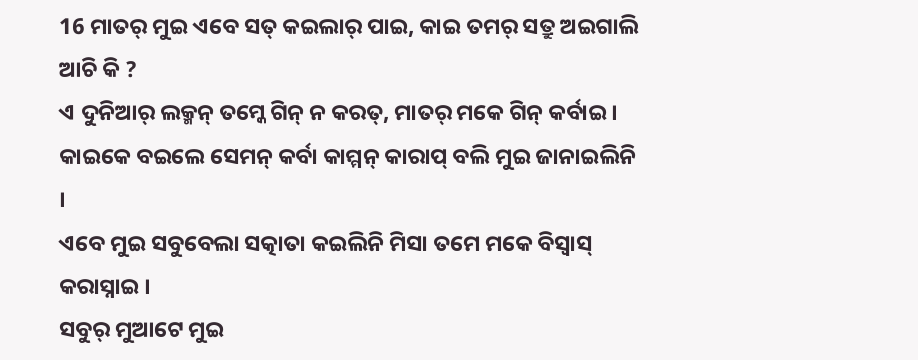16 ମାତର୍ ମୁଇ ଏବେ ସତ୍ କଇଲାର୍ ପାଇ, କାଇ ତମର୍ ସତ୍ରୁ ଅଇଗାଲି ଆଚି କି ?
ଏ ଦୁନିଆର୍ ଲକ୍ମନ୍ ତମ୍କେ ଗିନ୍ ନ କରତ୍, ମାତର୍ ମକେ ଗିନ୍ କର୍ବାଇ । କାଇକେ ବଇଲେ ସେମନ୍ କର୍ବା କାମ୍ମନ୍ କାରାପ୍ ବଲି ମୁଇ ଜାନାଇଲିନି ।
ଏବେ ମୁଇ ସବୁବେଲା ସତ୍କାତା କଇଲିନି ମିସା ତମେ ମକେ ବିସ୍ବାସ୍ କରାସ୍ନାଇ ।
ସବୁର୍ ମୁଆଟେ ମୁଇ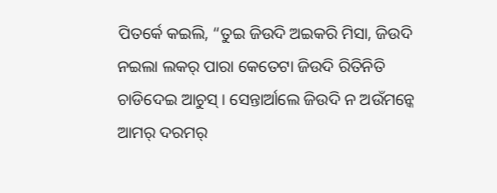ପିତର୍କେ କଇଲି, “ତୁଇ ଜିଉଦି ଅଇକରି ମିସା, ଜିଉଦି ନଇଲା ଲକର୍ ପାରା କେତେଟା ଜିଉଦି ରିତିନିତି ଚାଡିଦେଇ ଆଚୁସ୍ । ସେନ୍ତାର୍ଆଲେ ଜିଉଦି ନ ଅଉଁମନ୍କେ ଆମର୍ ଦରମର୍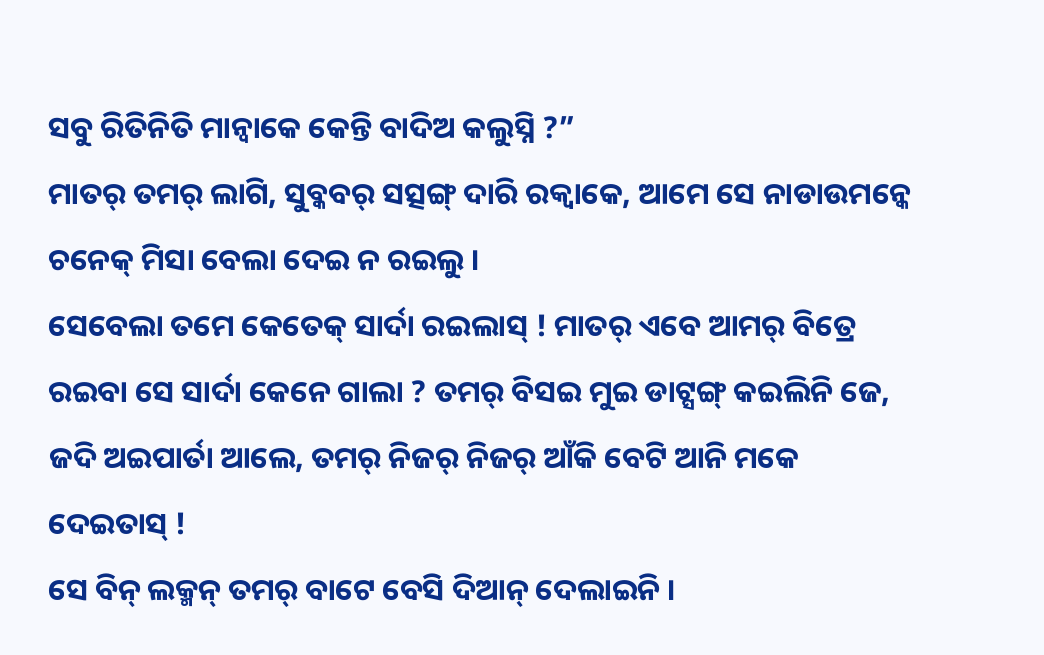ସବୁ ରିତିନିତି ମାନ୍ବାକେ କେନ୍ତି ବାଦିଅ କଲୁସ୍ନି ?”
ମାତର୍ ତମର୍ ଲାଗି, ସୁବ୍କବର୍ ସତ୍ସଙ୍ଗ୍ ଦାରି ରକ୍ବାକେ, ଆମେ ସେ ନାଡାଉମନ୍କେ ଚନେକ୍ ମିସା ବେଲା ଦେଇ ନ ରଇଲୁ ।
ସେବେଲା ତମେ କେତେକ୍ ସାର୍ଦା ରଇଲାସ୍ ! ମାତର୍ ଏବେ ଆମର୍ ବିତ୍ରେ ରଇବା ସେ ସାର୍ଦା କେନେ ଗାଲା ? ତମର୍ ବିସଇ ମୁଇ ଡାଟ୍ସଙ୍ଗ୍ କଇଲିନି ଜେ, ଜଦି ଅଇପାର୍ତା ଆଲେ, ତମର୍ ନିଜର୍ ନିଜର୍ ଆଁକି ବେଟି ଆନି ମକେ ଦେଇତାସ୍ !
ସେ ବିନ୍ ଲକ୍ମନ୍ ତମର୍ ବାଟେ ବେସି ଦିଆନ୍ ଦେଲାଇନି ।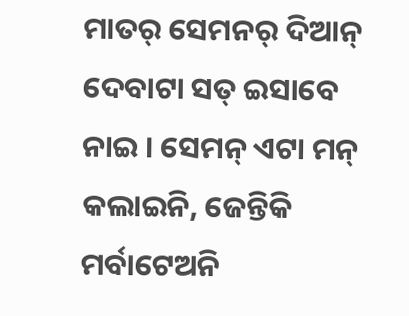ମାତର୍ ସେମନର୍ ଦିଆନ୍ ଦେବାଟା ସତ୍ ଇସାବେ ନାଇ । ସେମନ୍ ଏଟା ମନ୍ କଲାଇନି, ଜେନ୍ତିକି ମର୍ବାଟେଅନି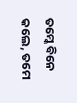ତମ୍କେ ବିନେ କଲେ, ତମେ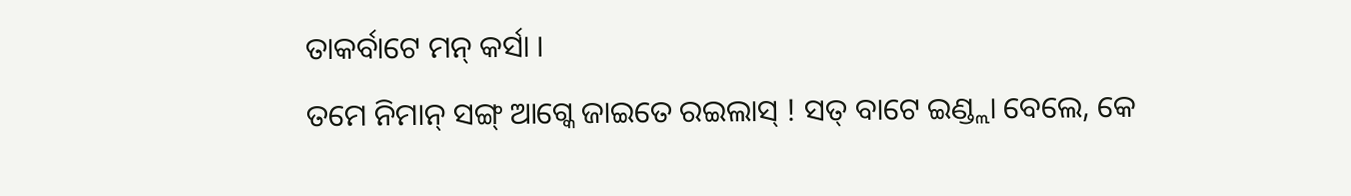ତାକର୍ବାଟେ ମନ୍ କର୍ସା ।
ତମେ ନିମାନ୍ ସଙ୍ଗ୍ ଆଗ୍କେ ଜାଇତେ ରଇଲାସ୍ ! ସତ୍ ବାଟେ ଇଣ୍ଡ୍ଲା ବେଲେ, କେ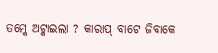ତମ୍କେ ଅଟ୍କାଇଲା ? କାରାପ୍ ବାଟେ ଜିବାକେ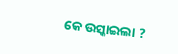କେ ଉସ୍କାଇଲା ?